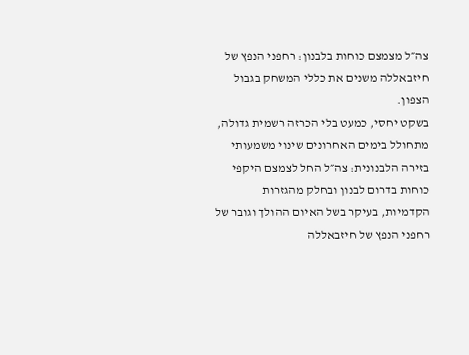צה״ל מצמצם כוחות בלבנון: רחפני הנפץ של חיזבאללה משנים את כללי המשחק בגבול הצפון.
בשקט יחסי, כמעט בלי הכרזה רשמית גדולה, מתחולל בימים האחרונים שינוי משמעותי בזירה הלבנונית: צה״ל החל לצמצם היקפי כוחות בדרום לבנון ובחלק מהגזרות הקדמיות, בעיקר בשל האיום ההולך וגובר של רחפני הנפץ של חיזבאללה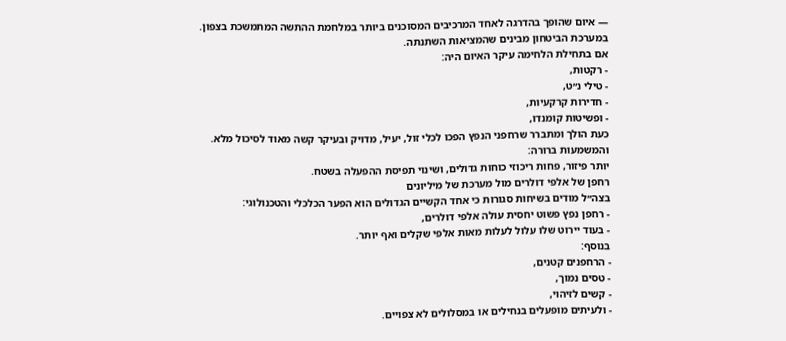— איום שהופך בהדרגה לאחד המרכיבים המסוכנים ביותר במלחמת ההתשה המתמשכת בצפון.
במערכת הביטחון מבינים שהמציאות השתנתה.
אם בתחילת הלחימה עיקר האיום היה:
- רקטות,
- טילי נ״ט,
- חדירות קרקעיות,
- ופשיטות קומנדו,
כעת הולך ומתברר שרחפני הנפץ הפכו לכלי זול, יעיל, מדויק ובעיקר קשה מאוד לסיכול מלא.
והמשמעות ברורה:
יותר פיזור, פחות ריכוזי כוחות גדולים, ושינוי תפיסת ההפעלה בשטח.
רחפן של אלפי דולרים מול מערכת של מיליונים
בצה״ל מודים בשיחות סגורות כי אחד הקשיים הגדולים הוא הפער הכלכלי והטכנולוגי:
- רחפן נפץ פשוט יחסית עולה אלפי דולרים,
- בעוד יירוט שלו עלול לעלות מאות אלפי שקלים ואף יותר.
בנוסף:
- הרחפנים קטנים,
- טסים נמוך,
- קשים לזיהוי,
- ולעיתים מופעלים בנחילים או במסלולים לא צפויים.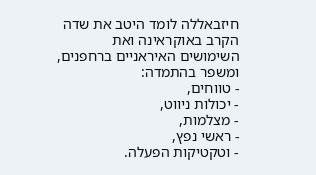חיזבאללה לומד היטב את שדה הקרב באוקראינה ואת השימושים האיראניים ברחפנים, ומשפר בהתמדה:
- טווחים,
- יכולות ניווט,
- מצלמות,
- ראשי נפץ,
- וטקטיקות הפעלה.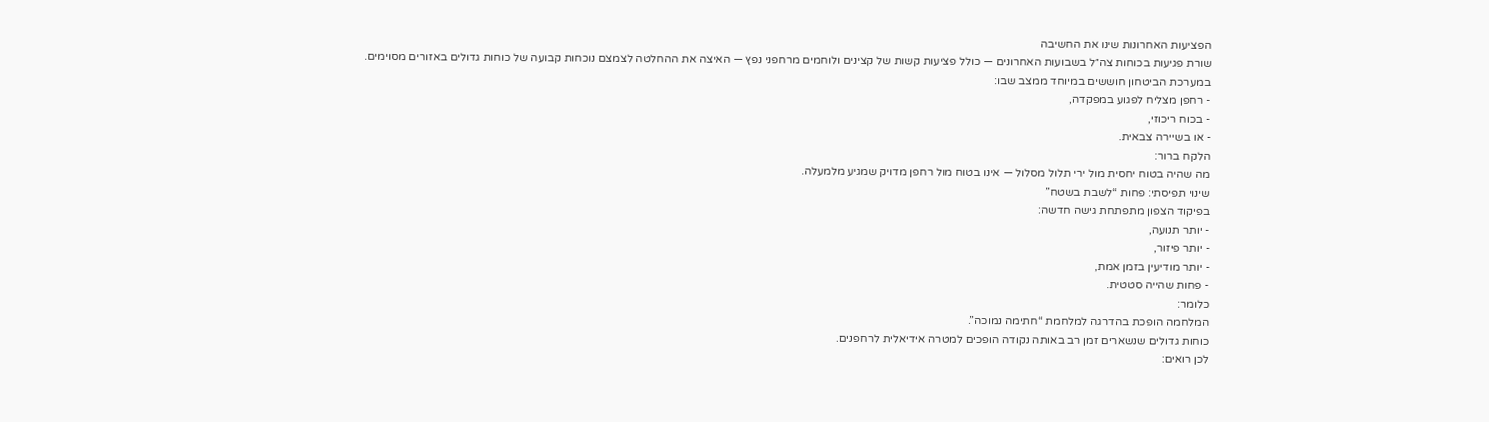הפציעות האחרונות שינו את החשיבה
שורת פגיעות בכוחות צה״ל בשבועות האחרונים — כולל פציעות קשות של קצינים ולוחמים מרחפני נפץ — האיצה את ההחלטה לצמצם נוכחות קבועה של כוחות גדולים באזורים מסוימים.
במערכת הביטחון חוששים במיוחד ממצב שבו:
- רחפן מצליח לפגוע במפקדה,
- בכוח ריכוזי,
- או בשיירה צבאית.
הלקח ברור:
מה שהיה בטוח יחסית מול ירי תלול מסלול — אינו בטוח מול רחפן מדויק שמגיע מלמעלה.
שינוי תפיסתי: פחות “לשבת בשטח”
בפיקוד הצפון מתפתחת גישה חדשה:
- יותר תנועה,
- יותר פיזור,
- יותר מודיעין בזמן אמת,
- פחות שהייה סטטית.
כלומר:
המלחמה הופכת בהדרגה למלחמת “חתימה נמוכה”.
כוחות גדולים שנשארים זמן רב באותה נקודה הופכים למטרה אידיאלית לרחפנים.
לכן רואים: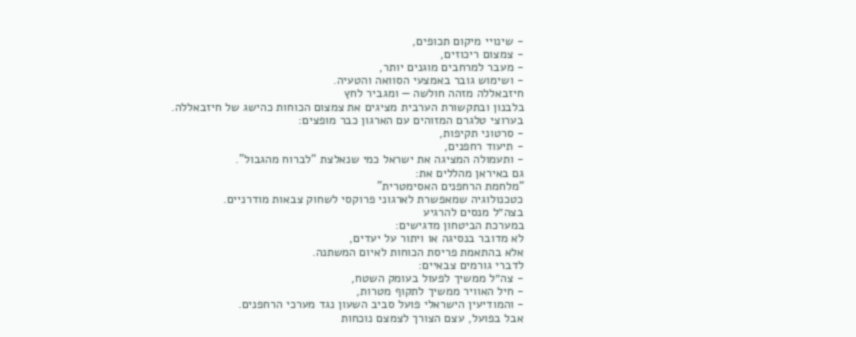- שינויי מיקום תכופים,
- צמצום ריכוזים,
- מעבר למרחבים מוגנים יותר,
- ושימוש גובר באמצעי הסוואה והטעיה.
חיזבאללה מזהה חולשה — ומגביר לחץ
בלבנון ובתקשורת הערבית מציגים את צמצום הכוחות כהישג של חיזבאללה.
בערוצי טלגרם המזוהים עם הארגון כבר מופצים:
- סרטוני תקיפות,
- תיעוד רחפנים,
- ותעמולה המציגה את ישראל כמי שנאלצת “לברוח מהגבול”.
גם באיראן מהללים את:
“מלחמת הרחפנים האסימטרית”
כטכנולוגיה שמאפשרת לארגוני פרוקסי לשחוק צבאות מודרניים.
בצה״ל מנסים להרגיע
במערכת הביטחון מדגישים:
לא מדובר בנסיגה או ויתור על יעדים,
אלא בהתאמת פריסת הכוחות לאיום המשתנה.
לדברי גורמים צבאיים:
- צה״ל ממשיך לפעול בעומק השטח,
- חיל האוויר ממשיך לתקוף מטרות,
- והמודיעין הישראלי פועל סביב השעון נגד מערכי הרחפנים.
אבל בפועל, עצם הצורך לצמצם נוכחות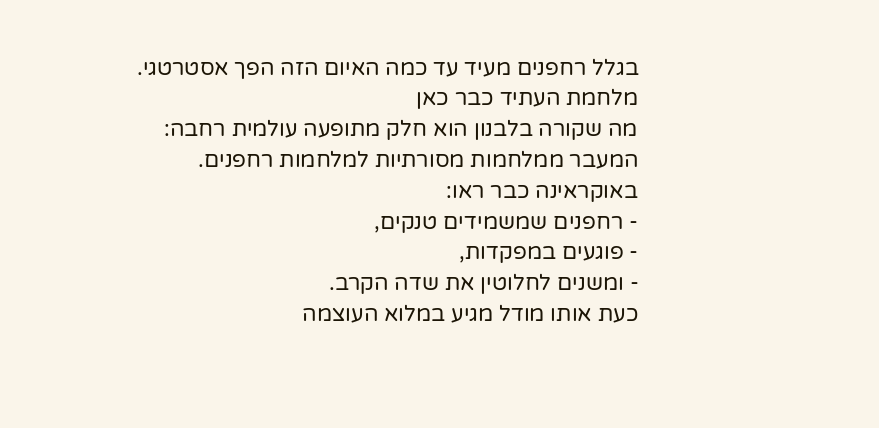בגלל רחפנים מעיד עד כמה האיום הזה הפך אסטרטגי.
מלחמת העתיד כבר כאן
מה שקורה בלבנון הוא חלק מתופעה עולמית רחבה:
המעבר ממלחמות מסורתיות למלחמות רחפנים.
באוקראינה כבר ראו:
- רחפנים שמשמידים טנקים,
- פוגעים במפקדות,
- ומשנים לחלוטין את שדה הקרב.
כעת אותו מודל מגיע במלוא העוצמה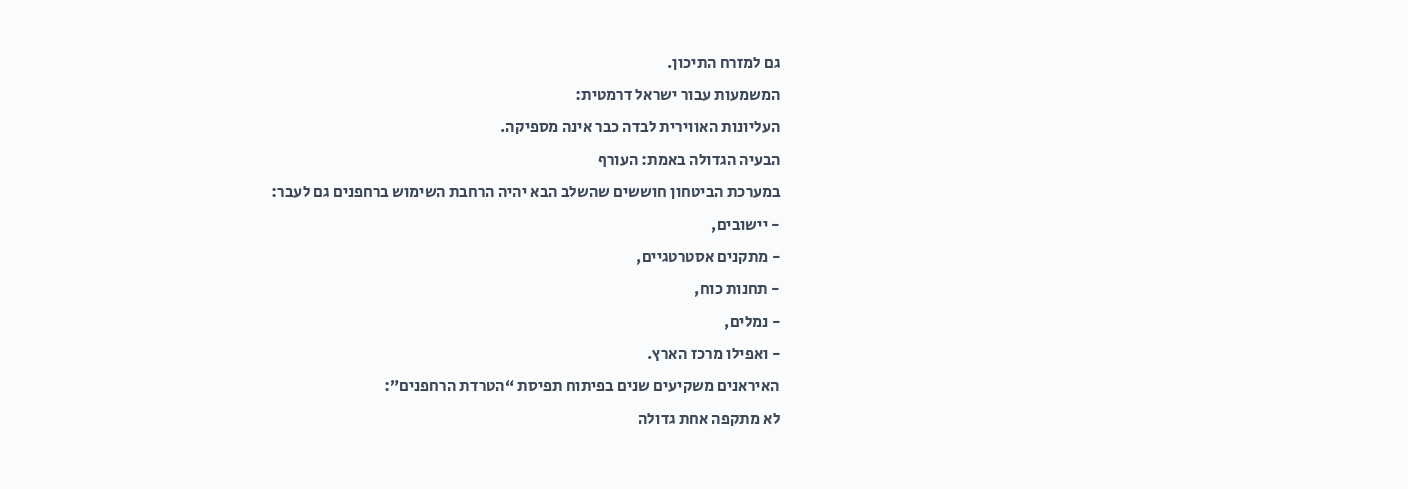גם למזרח התיכון.
המשמעות עבור ישראל דרמטית:
העליונות האווירית לבדה כבר אינה מספיקה.
הבעיה הגדולה באמת: העורף
במערכת הביטחון חוששים שהשלב הבא יהיה הרחבת השימוש ברחפנים גם לעבר:
- יישובים,
- מתקנים אסטרטגיים,
- תחנות כוח,
- נמלים,
- ואפילו מרכז הארץ.
האיראנים משקיעים שנים בפיתוח תפיסת “הטרדת הרחפנים”:
לא מתקפה אחת גדולה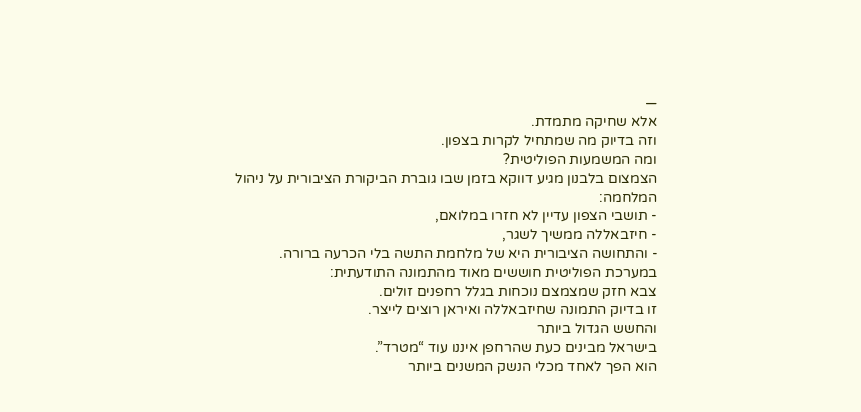—
אלא שחיקה מתמדת.
וזה בדיוק מה שמתחיל לקרות בצפון.
ומה המשמעות הפוליטית?
הצמצום בלבנון מגיע דווקא בזמן שבו גוברת הביקורת הציבורית על ניהול המלחמה:
- תושבי הצפון עדיין לא חזרו במלואם,
- חיזבאללה ממשיך לשגר,
- והתחושה הציבורית היא של מלחמת התשה בלי הכרעה ברורה.
במערכת הפוליטית חוששים מאוד מהתמונה התודעתית:
צבא חזק שמצמצם נוכחות בגלל רחפנים זולים.
זו בדיוק התמונה שחיזבאללה ואיראן רוצים לייצר.
והחשש הגדול ביותר
בישראל מבינים כעת שהרחפן איננו עוד “מטרד”.
הוא הפך לאחד מכלי הנשק המשנים ביותר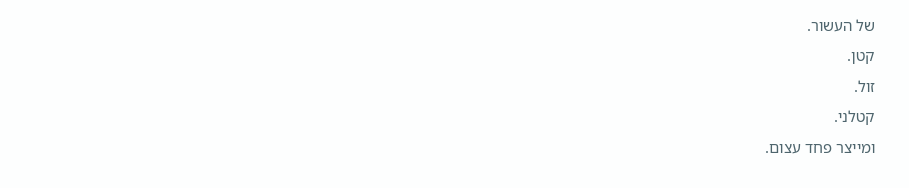של העשור.
קטן.
זול.
קטלני.
ומייצר פחד עצום.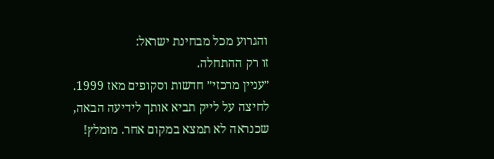והגרוע מכל מבחינת ישראל:
זו רק ההתחלה.
״עניין מרכזי״ חדשות וסקופים מאז 1999. לחיצה על לייק תביא אותך לידיעה הבאה, שכנראה לא תמצא במקום אחר. מומלץ!